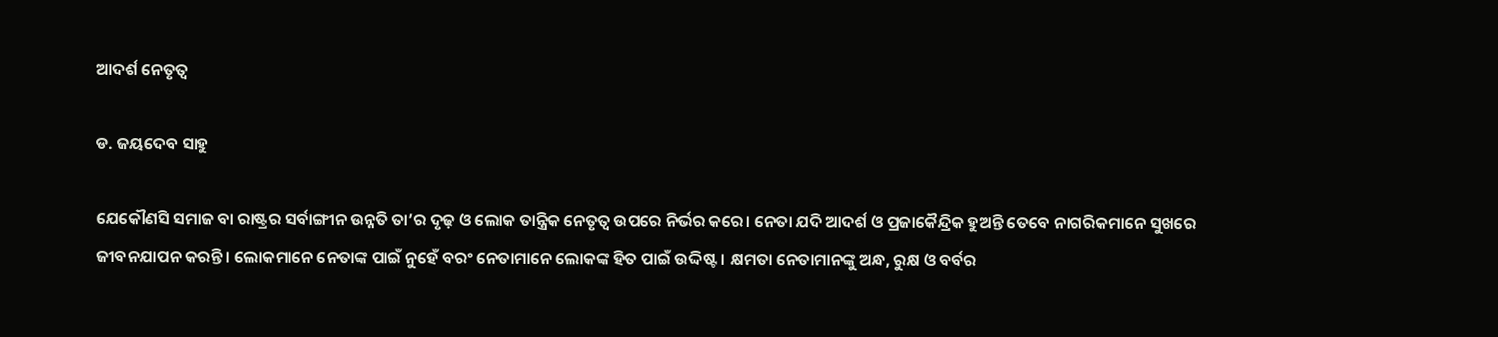ଆଦର୍ଶ ନେତୃତ୍ୱ

ଡ. ଜୟଦେବ ସାହୁ

ଯେକୌଣସି ସମାଜ ବା ରାଷ୍ଟ୍ରର ସର୍ବାଙ୍ଗୀନ ଉନ୍ନତି ତା’ର ଦୃଢ଼ ଓ ଲୋକ ତାନ୍ତ୍ରିକ ନେତୃତ୍ୱ ଉପରେ ନିର୍ଭର କରେ। ନେତା ଯଦି ଆଦର୍ଶ ଓ ପ୍ରଜାକୈନ୍ଦ୍ରିକ ହୁଅନ୍ତି ତେବେ ନାଗରିକମାନେ ସୁଖରେ ଜୀବନଯାପନ କରନ୍ତି। ଲୋକମାନେ ନେତାଙ୍କ ପାଇଁ ନୁହେଁ ବରଂ ନେତାମାନେ ଲୋକଙ୍କ ହିତ ପାଇଁ ଉଦ୍ଦିଷ୍ଟ। କ୍ଷମତା ନେତାମାନଙ୍କୁ ଅନ୍ଧ, ରୁକ୍ଷ ଓ ବର୍ବର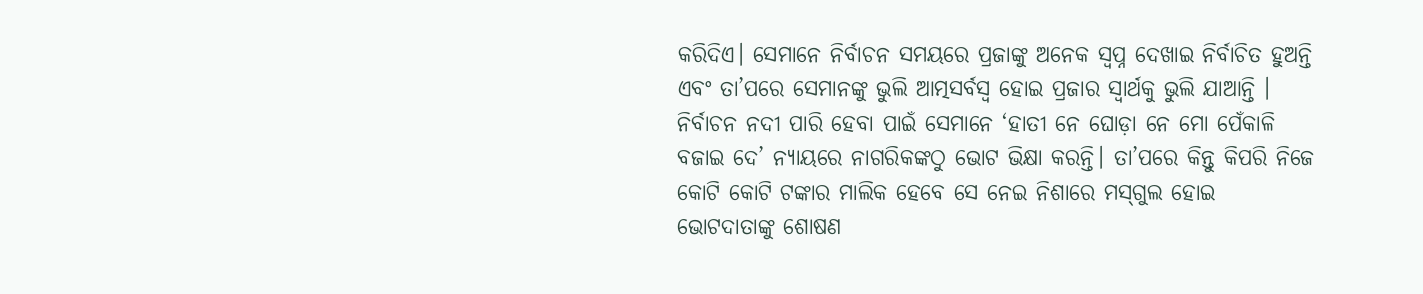କରିଦିଏ। ସେମାନେ ନିର୍ବାଚନ ସମୟରେ ପ୍ରଜାଙ୍କୁ ଅନେକ ସ୍ବପ୍ନ ଦେଖାଇ ନିର୍ବାଚିତ ହୁଅନ୍ତି ଏବଂ ତା’ପରେ ସେମାନଙ୍କୁ ଭୁଲି ଆତ୍ମସର୍ବସ୍ବ ହୋଇ ପ୍ରଜାର ସ୍ବାର୍ଥକୁ ଭୁଲି ଯାଆନ୍ତି । ନିର୍ବାଚନ ନଦୀ ପାରି ହେବା ପାଇଁ ସେମାନେ ‘ହାତୀ ନେ ଘୋଡ଼ା ନେ ମୋ ପେଁକାଳି ବଜାଇ ଦେ’ ନ୍ୟାୟରେ ନାଗରିକଙ୍କଠୁ ଭୋଟ ଭିକ୍ଷା କରନ୍ତି। ତା’ପରେ କିନ୍ତୁ କିପରି ନିଜେ କୋଟି କୋଟି ଟଙ୍କାର ମାଲିକ ହେବେ ସେ ନେଇ ନିଶାରେ ମସ୍‌ଗୁଲ ହୋଇ ଭୋଟଦାତାଙ୍କୁ ଶୋଷଣ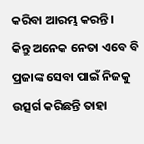କରିବା ଆରମ୍ଭ କରନ୍ତି।
କିନ୍ତୁ ଅନେକ ନେତା ଏବେ ବି ପ୍ରଜାଙ୍କ ସେବା ପାଇଁ ନିଜକୁ ଉତ୍ସର୍ଗ କରିଛନ୍ତି ତାହା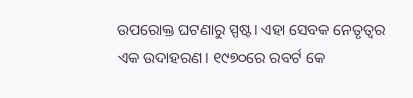ଉପରୋକ୍ତ ଘଟଣାରୁ ସ୍ପଷ୍ଟ। ଏହା ସେବକ ନେତୃତ୍ୱର ଏକ ଉଦାହରଣ। ୧୯୭୦ରେ ରବର୍ଟ କେ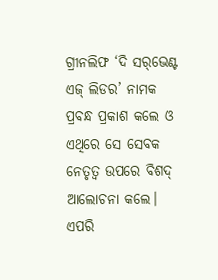ଗ୍ରୀନଲିଫ ‘ଦି ସର୍‌ଭେଣ୍ଟ ଏଜ୍‌ ଲିଡର’ ନାମକ ପ୍ରବନ୍ଧ ପ୍ରକାଶ କଲେ ଓ ଏଥିରେ ସେ ସେବକ ନେତୃତ୍ୱ ଉପରେ ବିଶଦ୍‌ ଆଲୋଚନା କଲେ। ଏପରି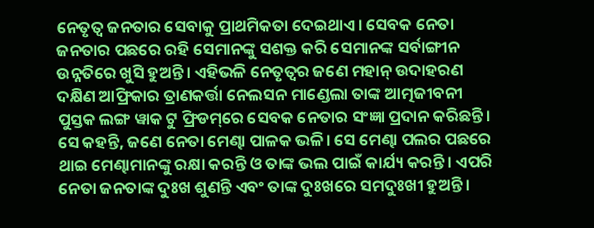ନେତୃତ୍ୱ ଜନତାର ସେବାକୁ ପ୍ରାଥମିକତା ଦେଇଥାଏ। ସେବକ ନେତା ଜନତାର ପଛରେ ରହି ସେମାନଙ୍କୁ ସଶକ୍ତ କରି ସେମାନଙ୍କ ସର୍ବାଙ୍ଗୀନ ଉନ୍ନତିରେ ଖୁସି ହୁଅନ୍ତି। ଏହିଭଳି ନେତୃତ୍ୱର ଜଣେ ମହାନ୍‌ ଉଦାହରଣ ଦକ୍ଷିଣ ଆଫ୍ରିକାର ତ୍ରାଣକର୍ତ୍ତା ନେଲସନ ମାଣ୍ଡେଲା ତାଙ୍କ ଆତ୍ମଜୀବନୀ ପୁସ୍ତକ ଲଙ୍ଗ ୱାକ ଟୁ ଫ୍ରିଡମ୍‌ରେ ସେବକ ନେତାର ସଂଜ୍ଞା ପ୍ରଦାନ କରିଛନ୍ତି। ସେ କହନ୍ତି, ଜଣେ ନେତା ମେଣ୍ଢା ପାଳକ ଭଳି। ସେ ମେଣ୍ଢା ପଲର ପଛରେ ଥାଇ ମେଣ୍ଢାମାନଙ୍କୁ ରକ୍ଷା କରନ୍ତି ଓ ତାଙ୍କ ଭଲ ପାଇଁ କାର୍ଯ୍ୟ କରନ୍ତି। ଏପରି ନେତା ଜନତାଙ୍କ ଦୁଃଖ ଶୁଣନ୍ତି ଏବଂ ତାଙ୍କ ଦୁଃଖରେ ସମଦୁଃଖୀ ହୁଅନ୍ତି।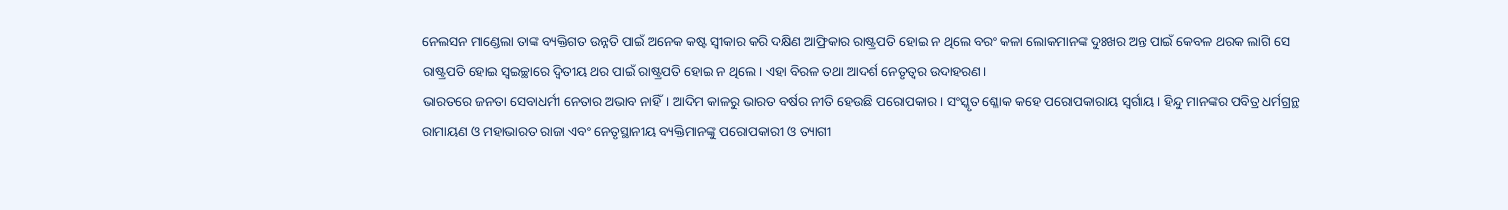ନେଲସନ ମାଣ୍ଡେଲା ତାଙ୍କ ବ୍ୟକ୍ତିଗତ ଉନ୍ନତି ପାଇଁ ଅନେକ କଷ୍ଟ ସ୍ବୀକାର କରି ଦକ୍ଷିଣ ଆଫ୍ରିକାର ରାଷ୍ଟ୍ରପତି ହୋଇ ନ ଥିଲେ ବରଂ କଳା ଲୋକମାନଙ୍କ ଦୁଃଖର ଅନ୍ତ ପାଇଁ କେବଳ ଥରକ ଲାଗି ସେ ରାଷ୍ଟ୍ରପତି ହୋଇ ସ୍ବଇଚ୍ଛାରେ ଦ୍ୱିତୀୟ ଥର ପାଇଁ ରାଷ୍ଟ୍ରପତି ହୋଇ ନ ଥିଲେ। ଏହା ବିରଳ ତଥା ଆଦର୍ଶ ନେତୃତ୍ୱର ଉଦାହରଣ।
ଭାରତରେ ଜନତା ସେବାଧର୍ମୀ ନେତାର ଅଭାବ ନାହିଁ। ଆଦିମ କାଳରୁ ଭାରତ ବର୍ଷର ନୀତି ହେଉଛି ପରୋପକାର। ସଂସ୍କୃତ ଶ୍ଳୋକ କହେ ପରୋପକାରାୟ ସ୍ବର୍ଗାୟ। ହିନ୍ଦୁ ମାନଙ୍କର ପବିତ୍ର ଧର୍ମଗ୍ରନ୍ଥ ରାମାୟଣ ଓ ମହାଭାରତ ରାଜା ଏବଂ ନେତୃସ୍ଥାନୀୟ ବ୍ୟକ୍ତିମାନଙ୍କୁ ପରୋପକାରୀ ଓ ତ୍ୟାଗୀ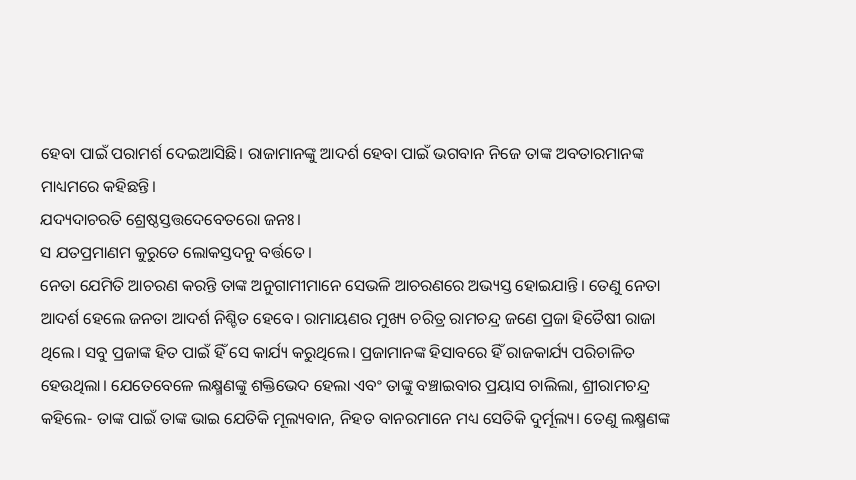ହେବା ପାଇଁ ପରାମର୍ଶ ଦେଇଆସିଛି। ରାଜାମାନଙ୍କୁ ଆଦର୍ଶ ହେବା ପାଇଁ ଭଗବାନ ନିଜେ ତାଙ୍କ ଅବତାରମାନଙ୍କ ମାଧ୍ୟମରେ କହିଛନ୍ତି।
ଯଦ୍ୟଦାଚରତି ଶ୍ରେଷ୍ଠସ୍ତତ୍ତଦେବେତରୋ ଜନଃ।
ସ ଯତପ୍ରମାଣମ କୁରୁତେ ଲୋକସ୍ତଦନୁ ବର୍ତ୍ତତେ।
ନେତା ଯେମିତି ଆଚରଣ କରନ୍ତି ତାଙ୍କ ଅନୁଗାମୀମାନେ ସେଭଳି ଆଚରଣରେ ଅଭ୍ୟସ୍ତ ହୋଇଯାନ୍ତି। ତେଣୁ ନେତା ଆଦର୍ଶ ହେଲେ ଜନତା ଆଦର୍ଶ ନିଶ୍ଚିତ ହେବେ। ରାମାୟଣର ମୁଖ୍ୟ ଚରିତ୍ର ରାମଚନ୍ଦ୍ର ଜଣେ ପ୍ରଜା ହିତୈଷୀ ରାଜା ଥିଲେ। ସବୁ ପ୍ରଜାଙ୍କ ହିତ ପାଇଁ ହିଁ ସେ କାର୍ଯ୍ୟ କରୁଥିଲେ। ପ୍ରଜାମାନଙ୍କ ହିସାବରେ ହିଁ ରାଜକାର୍ଯ୍ୟ ପରିଚାଳିତ ହେଉଥିଲା। ଯେତେବେଳେ ଲକ୍ଷ୍ମଣଙ୍କୁ ଶକ୍ତିଭେଦ ହେଲା ଏବଂ ତାଙ୍କୁ ବଞ୍ଚାଇବାର ପ୍ରୟାସ ଚାଲିଲା, ଶ୍ରୀରାମଚନ୍ଦ୍ର କହିଲେ- ତାଙ୍କ ପାଇଁ ତାଙ୍କ ଭାଇ ଯେତିକି ମୂଲ୍ୟବାନ, ନିହତ ବାନରମାନେ ମଧ୍ୟ ସେତିକି ଦୁର୍ମୂଲ୍ୟ। ତେଣୁ ଲକ୍ଷ୍ମଣଙ୍କ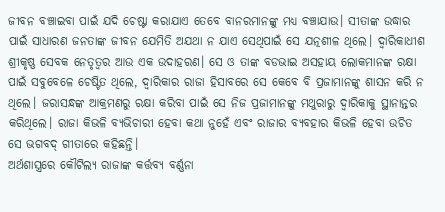ଜୀବନ ବଞ୍ଚାଇବା ପାଇଁ ଯଦି ଚେଷ୍ଟା କରାଯାଏ ତେବେ ବାନରମାନଙ୍କୁ ମଧ୍ୟ ବଞ୍ଚାଯାଉ। ସୀତାଙ୍କ ଉଦ୍ଧାର ପାଇଁ ସାଧାରଣ ଜନତାଙ୍କ ଜୀବନ ଯେମିତି ଅଯଥା ନ ଯାଏ ସେଥିପାଇଁ ସେ ଯତ୍ନଶୀଳ ଥିଲେ। ଦ୍ୱାରିକାଧୀଶ ଶ୍ରୀକୃଷ୍ଣ ସେବକ ନେତୃତ୍ୱର ଆଉ ଏକ ଉଦାହରଣ। ସେ ଓ ତାଙ୍କ ବଡଭାଇ ଅସହାୟ ଲୋକମାନଙ୍କ ରକ୍ଷା ପାଇଁ ସବୁବେଳେ ଚେଷ୍ଟିତ ଥିଲେ, ଦ୍ୱାରିକାର ରାଜା ହିସାବରେ ସେ କେବେ ବି ପ୍ରଜାମାନଙ୍କୁ ଶାସନ କରି ନ ଥିଲେ। ଜରାସନ୍ଧଙ୍କ ଆକ୍ରମଣରୁ ରକ୍ଷା କରିବା ପାଇଁ ସେ ନିଜ ପ୍ରଜାମାନଙ୍କୁ ମଥୁରାରୁ ଦ୍ୱାରିକାକୁ ସ୍ଥାନାନ୍ତର କରିଥିଲେ। ରାଜା କିଭଳି ବ୍ୟଭିଚାରୀ ହେବା କଥା ନୁହେଁ ଏବଂ ରାଜାର ବ୍ୟବହାର କିଭଳି ହେବା ଉଚିତ ସେ ଭଗବଦ୍‌ ଗୀତାରେ କହିଛନ୍ତି।
ଅର୍ଥଶାସ୍ତ୍ରରେ କୌଟିଲ୍ୟ ରାଜାଙ୍କ କର୍ତ୍ତବ୍ୟ ବର୍ଣ୍ଣନା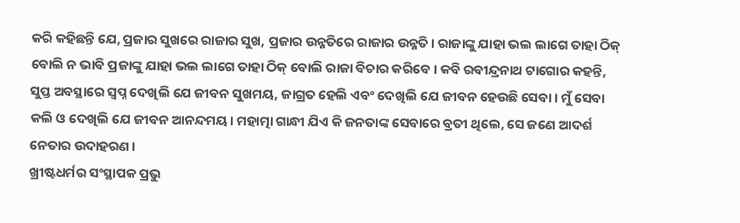କରି କହିଛନ୍ତି ଯେ, ପ୍ରଜାର ସୁଖରେ ରାଜାର ସୁଖ, ପ୍ରଜାର ଉନ୍ନତିରେ ରାଜାର ଉନ୍ନତି। ରାଜାଙ୍କୁ ଯାହା ଭଲ ଲାଗେ ତାହା ଠିକ୍‌ ବୋଲି ନ ଭାବି ପ୍ରଜାଙ୍କୁ ଯାହା ଭଲ ଲାଗେ ତାହା ଠିକ୍‌ ବୋଲି ରାଜା ବିଚାର କରିବେ। କବି ରବୀନ୍ଦ୍ରନାଥ ଟାଗୋର କହନ୍ତି, ସୁପ୍ତ ଅବସ୍ଥାରେ ସ୍ବପ୍ନ ଦେଖିଲି ଯେ ଜୀବନ ସୁଖମୟ, ଜାଗ୍ରତ ହେଲି ଏବଂ ଦେଖିଲି ଯେ ଜୀବନ ହେଉଛି ସେବା। ମୁଁ ସେବା କଲି ଓ ଦେଖିଲି ଯେ ଜୀବନ ଆନନ୍ଦମୟ। ମହାତ୍ମା ଗାନ୍ଧୀ ଯିଏ କି ଜନତାଙ୍କ ସେବାରେ ବ୍ରତୀ ଥିଲେ, ସେ ଜଣେ ଆଦର୍ଶ ନେତାର ଉଦାହରଣ।
ଖ୍ରୀଷ୍ଟଧର୍ମର ସଂସ୍ଥାପକ ପ୍ରଭୁ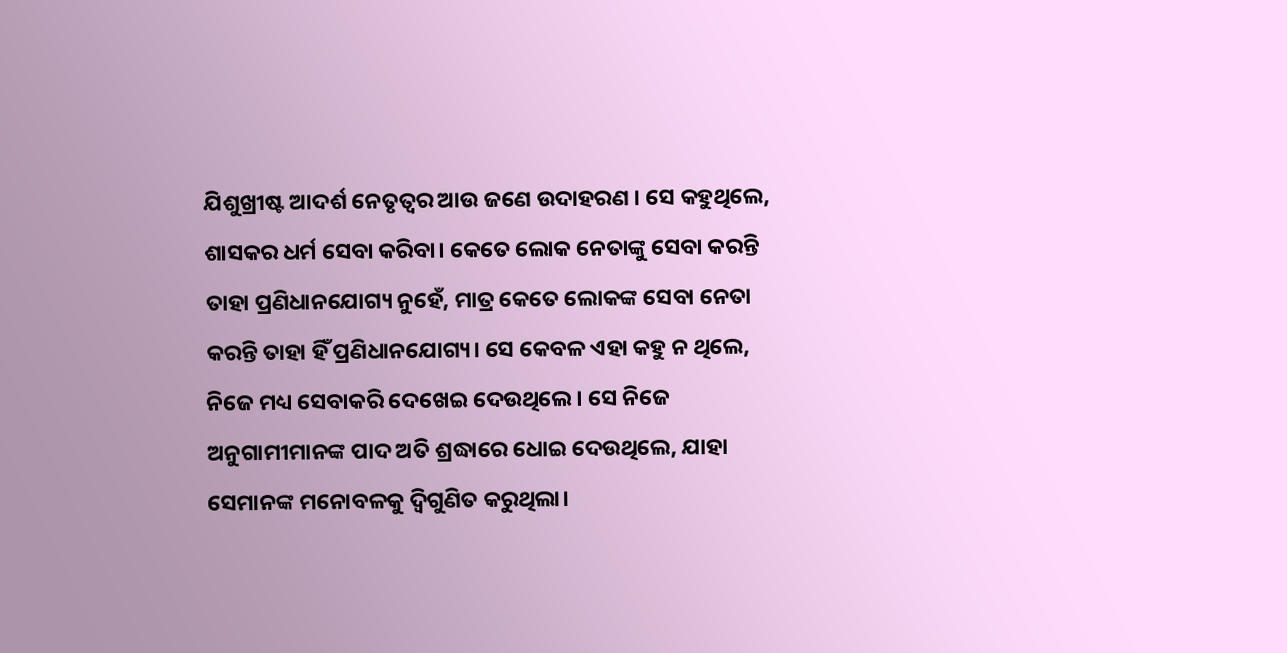ଯିଶୁଖ୍ରୀଷ୍ଟ ଆଦର୍ଶ ନେତୃତ୍ୱର ଆଉ ଜଣେ ଉଦାହରଣ । ସେ କହୁଥିଲେ, ଶାସକର ଧର୍ମ ସେବା କରିବା। କେତେ ଲୋକ ନେତାଙ୍କୁ ସେବା କରନ୍ତି ତାହା ପ୍ରଣିଧାନଯୋଗ୍ୟ ନୁହେଁ, ମାତ୍ର କେତେ ଲୋକଙ୍କ ସେବା ନେତା କରନ୍ତି ତାହା ହିଁ ପ୍ରଣିଧାନଯୋଗ୍ୟ। ସେ କେବଳ ଏହା କହୁ ନ ଥିଲେ, ନିଜେ ମଧ୍ୟ ସେବାକରି ଦେଖେଇ ଦେଉଥିଲେ। ସେ ନିଜେ ଅନୁଗାମୀମାନଙ୍କ ପାଦ ଅତି ଶ୍ରଦ୍ଧାରେ ଧୋଇ ଦେଉଥିଲେ, ଯାହା ସେମାନଙ୍କ ମନୋବଳକୁ ଦ୍ୱିଗୁଣିତ କରୁଥିଲା।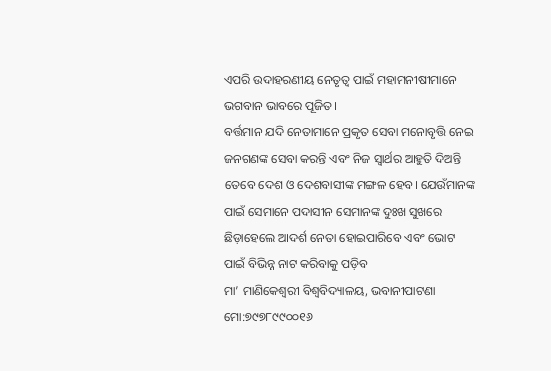ଏପରି ଉଦାହରଣୀୟ ନେତୃତ୍ୱ ପାଇଁ ମହାମନୀଷୀମାନେ ଭଗବାନ ଭାବରେ ପୂଜିତ।
ବର୍ତ୍ତମାନ ଯଦି ନେତାମାନେ ପ୍ରକୃତ ସେବା ମନୋବୃତ୍ତି ନେଇ ଜନଗଣଙ୍କ ସେବା କରନ୍ତି ଏବଂ ନିଜ ସ୍ବାର୍ଥର ଆହୁତି ଦିଅନ୍ତି ତେବେ ଦେଶ ଓ ଦେଶବାସୀଙ୍କ ମଙ୍ଗଳ ହେବ। ଯେଉଁମାନଙ୍କ ପାଇଁ ସେମାନେ ପଦାସୀନ ସେମାନଙ୍କ ଦୁଃଖ ସୁଖରେ ଛିଡ଼ାହେଲେ ଆଦର୍ଶ ନେତା ହୋଇପାରିବେ ଏବଂ ଭୋଟ ପାଇଁ ବିଭିନ୍ନ ନାଟ କରିବାକୁ ପଡ଼ିବ
ମା’ ମାଣିକେଶ୍ୱରୀ ବିଶ୍ୱବିଦ୍ୟାଳୟ, ଭବାନୀପାଟଣା
ମୋ:୭୯୭୮୯୯୦୦୧୬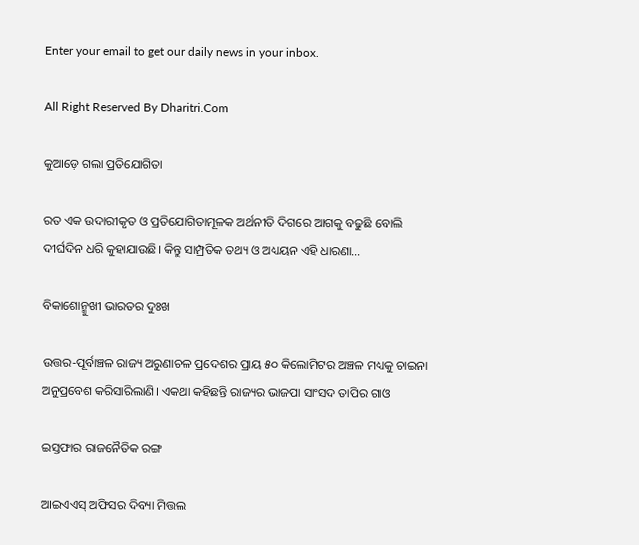Enter your email to get our daily news in your inbox.

All Right Reserved By Dharitri.Com

କୁଆଡ଼େ ଗଲା ପ୍ରତିଯୋଗିତା

ରତ ଏକ ଉଦାରୀକୃତ ଓ ପ୍ରତିଯୋଗିତାମୂଳକ ଅର୍ଥନୀତି ଦିଗରେ ଆଗକୁ ବଢୁଛି ବୋଲି ଦୀର୍ଘଦିନ ଧରି କୁହାଯାଉଛି। କିନ୍ତୁ ସାମ୍ପ୍ରତିକ ତଥ୍ୟ ଓ ଅଧ୍ୟୟନ ଏହି ଧାରଣା…

ବିକାଶୋନ୍ମୁଖୀ ଭାରତର ଦୁଃଖ

ଉତ୍ତର-ପୂର୍ବାଞ୍ଚଳ ରାଜ୍ୟ ଅରୁଣାଚଳ ପ୍ରଦେଶର ପ୍ରାୟ ୫୦ କିଲୋମିଟର ଅଞ୍ଚଳ ମଧ୍ୟକୁ ଚାଇନା ଅନୁପ୍ରବେଶ କରିସାରିଲାଣି। ଏକଥା କହିଛନ୍ତି ରାଜ୍ୟର ଭାଜପା ସାଂସଦ ତାପିର ଗାଓ

ଇସ୍ତଫାର ରାଜନୈତିକ ରଙ୍ଗ

ଆଇଏଏସ୍‌ ଅଫିସର ଦିବ୍ୟା ମିତ୍ତଲ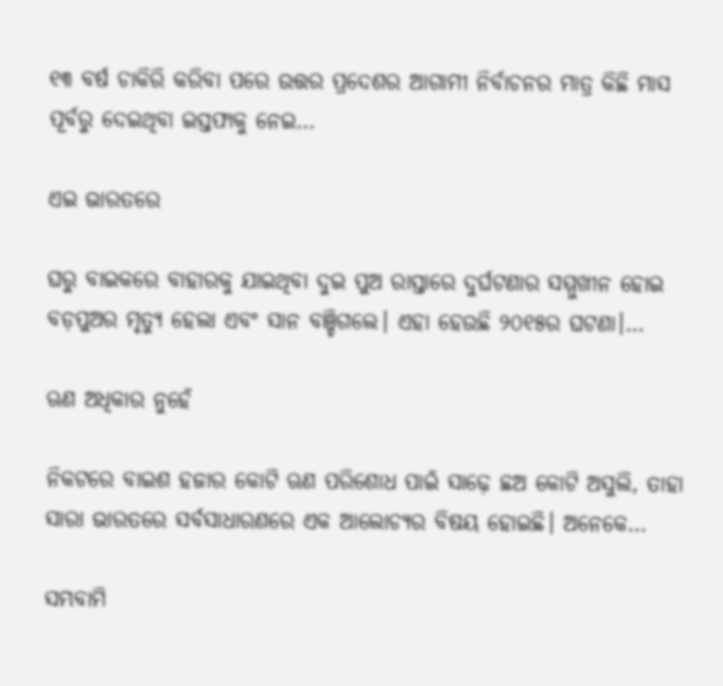୧୩ ବର୍ଷ ଚାକିରି କରିବା ପରେ ଉତ୍ତର ପ୍ରଦେଶର ଆଗାମୀ ନିର୍ବାଚନର ମାତ୍ର କିଛି ମାସ ପୂର୍ବରୁ ଦେଇଥିବା ଇସ୍ତଫାକୁ ନେଇ…

ଏଇ ଭାରତରେ

ଘରୁ ବାଇକରେ ବାହାରକୁ ଯାଇଥିବା ଦୁଇ ପୁଅ ରାସ୍ତାରେ ଦୁର୍ଘଟଣାର ସମ୍ମୁଖୀନ ହୋଇ ବଡ଼ପୁଅର ମୃତ୍ୟୁ ହେଲା ଏବଂ ସାନ ବଞ୍ଚିଗଲେ। ଏହା ହେଉଛି ୨୦୧୫ର ଘଟଣା।…

ଋଣ ଅଧିକାର ନୁହେଁ

ନିକଟରେ ବାଇଶ ହଜାର କୋଟି ଋଣ ପରିଶୋଧ ପାଇଁ ସାଢ଼େ ଛଅ କୋଟି ଅସୁଲି, ତାହା ସାରା ଭାରତରେ ସର୍ବସାଧାରଣରେ ଏକ ଆଲୋଚ୍ୟର ବିଷୟ ହୋଇଛି। ଅନେକେ…

ସମ୍ଭବାମି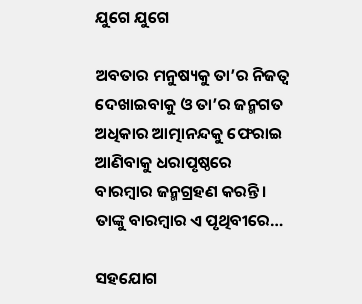ଯୁଗେ ଯୁଗେ

ଅବତାର ମନୁଷ୍ୟକୁ ତା’ର ନିଜତ୍ୱ ଦେଖାଇବାକୁ ଓ ତା’ର ଜନ୍ମଗତ ଅଧିକାର ଆତ୍ମାନନ୍ଦକୁ ଫେରାଇ ଆଣିବାକୁ ଧରାପୃଷ୍ଠରେ ବାରମ୍ବାର ଜନ୍ମଗ୍ରହଣ କରନ୍ତି। ତାଙ୍କୁ ବାରମ୍ବାର ଏ ପୃଥିବୀରେ…

ସହଯୋଗ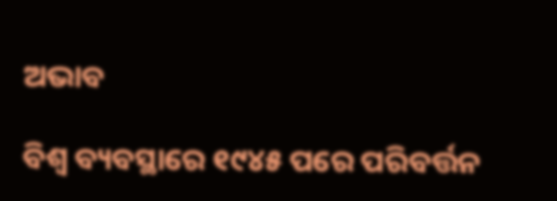ଅଭାବ

ବିଶ୍ୱ ବ୍ୟବସ୍ଥାରେ ୧୯୪୫ ପରେ ପରିବର୍ତ୍ତନ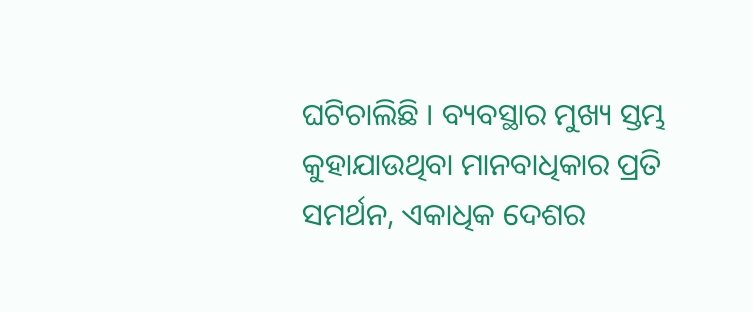ଘଟିଚାଲିଛି । ବ୍ୟବସ୍ଥାର ମୁଖ୍ୟ ସ୍ତମ୍ଭ କୁହାଯାଉଥିବା ମାନବାଧିକାର ପ୍ରତି ସମର୍ଥନ, ଏକାଧିକ ଦେଶର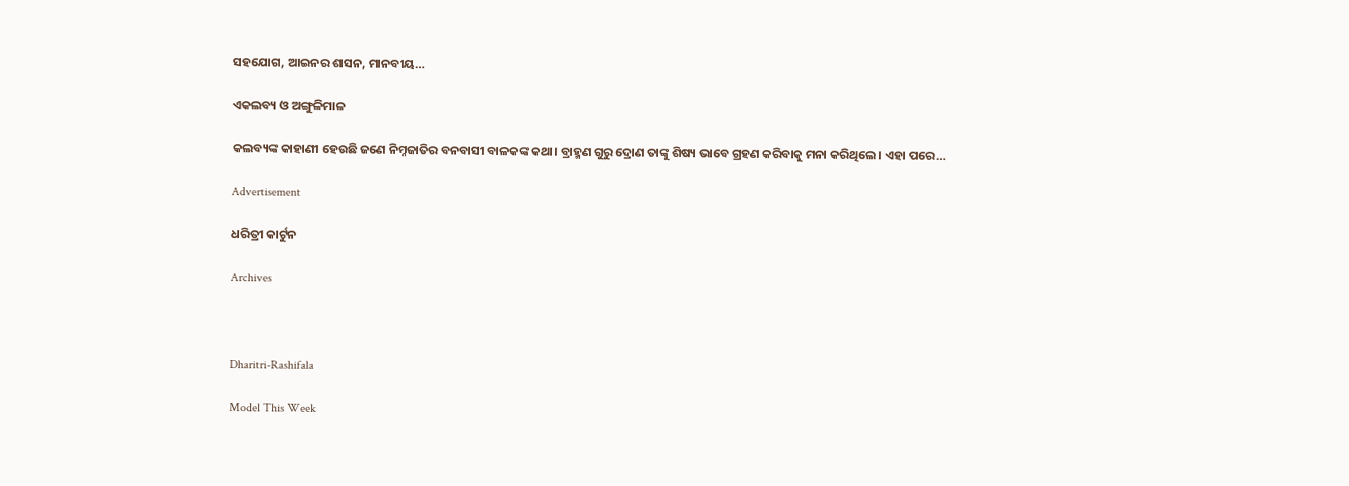ସହଯୋଗ, ଆଇନର ଶାସନ, ମାନବୀୟ…

ଏକଲବ୍ୟ ଓ ଅଙ୍ଗୁଳିମାଳ

କଲବ୍ୟଙ୍କ କାହାଣୀ ହେଉଛି ଜଣେ ନିମ୍ନଜାତିର ବନବାସୀ ବାଳକଙ୍କ କଥା। ବ୍ରାହ୍ମଣ ଗୁରୁ ଦ୍ରୋଣ ତାଙ୍କୁ ଶିଷ୍ୟ ଭାବେ ଗ୍ରହଣ କରିବାକୁ ମନା କରିଥିଲେ। ଏହା ପରେ…

Advertisement

ଧରିତ୍ରୀ କାର୍ଟୁନ

Archives



Dharitri-Rashifala

Model This Week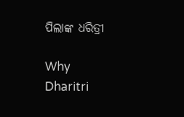ପିଲାଙ୍କ ଧରିତ୍ରୀ

Why Dharitri